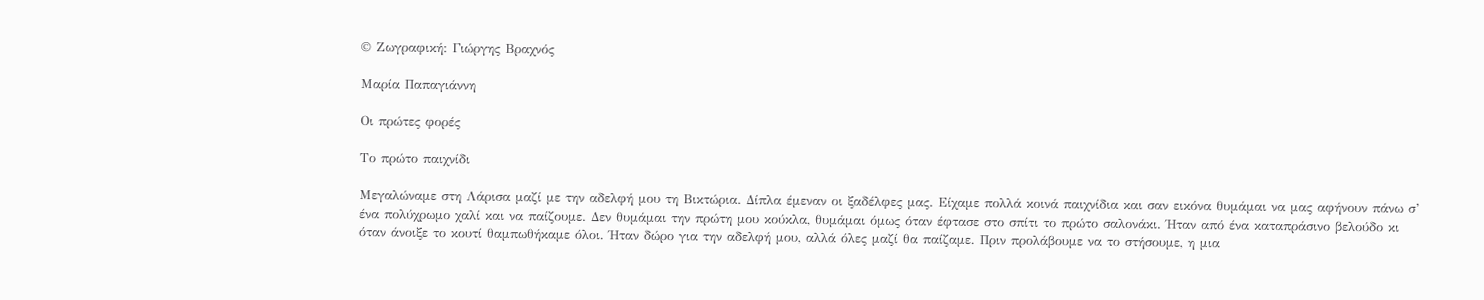© Ζωγραφική: Γιώργης Βραχνός

Μαρία Παπαγιάννη

Οι πρώτες φορές

Το πρώτο παιχνίδι

Μεγαλώναμε στη Λάρισα μαζί με την αδελφή μου τη Βικτώρια. Δίπλα έμεναν οι ξαδέλφες μας. Είχαμε πολλά κοινά παιχνίδια και σαν εικόνα θυμάμαι να μας αφήνουν πάνω σ’ ένα πολύχρωμο χαλί και να παίζουμε. Δεν θυμάμαι την πρώτη μου κούκλα, θυμάμαι όμως όταν έφτασε στο σπίτι το πρώτο σαλονάκι. Ήταν από ένα καταπράσινο βελούδο κι όταν άνοιξε το κουτί θαμπωθήκαμε όλοι. Ήταν δώρο για την αδελφή μου, αλλά όλες μαζί θα παίζαμε. Πριν προλάβουμε να το στήσουμε, η μια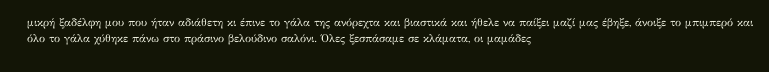μικρή ξαδέλφη μου που ήταν αδιάθετη κι έπινε το γάλα της ανόρεχτα και βιαστικά και ήθελε να παίξει μαζί μας έβηξε, άνοιξε το μπιμπερό και όλο το γάλα χύθηκε πάνω στο πράσινο βελούδινο σαλόνι. Όλες ξεσπάσαμε σε κλάματα, οι μαμάδες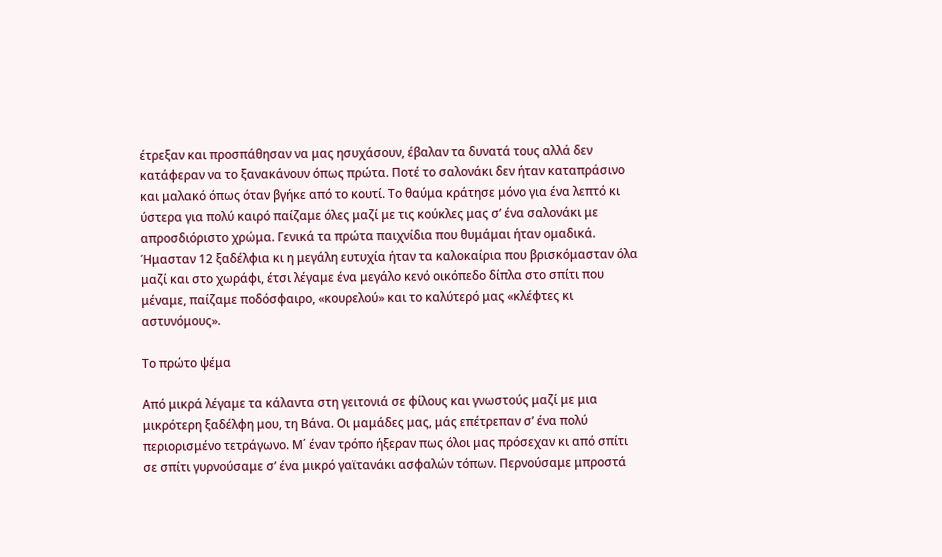έτρεξαν και προσπάθησαν να μας ησυχάσουν, έβαλαν τα δυνατά τους αλλά δεν κατάφεραν να το ξανακάνουν όπως πρώτα. Ποτέ το σαλονάκι δεν ήταν καταπράσινο και μαλακό όπως όταν βγήκε από το κουτί. Το θαύμα κράτησε μόνο για ένα λεπτό κι ύστερα για πολύ καιρό παίζαμε όλες μαζί με τις κούκλες μας σ’ ένα σαλονάκι με απροσδιόριστο χρώμα. Γενικά τα πρώτα παιχνίδια που θυμάμαι ήταν ομαδικά. Ήμασταν 12 ξαδέλφια κι η μεγάλη ευτυχία ήταν τα καλοκαίρια που βρισκόμασταν όλα μαζί και στο χωράφι, έτσι λέγαμε ένα μεγάλο κενό οικόπεδο δίπλα στο σπίτι που μέναμε, παίζαμε ποδόσφαιρο, «κουρελού» και το καλύτερό μας «κλέφτες κι αστυνόμους».

Το πρώτο ψέμα

Από μικρά λέγαμε τα κάλαντα στη γειτονιά σε φίλους και γνωστούς μαζί με μια μικρότερη ξαδέλφη μου, τη Βάνα. Οι μαμάδες μας, μάς επέτρεπαν σ’ ένα πολύ περιορισμένο τετράγωνο. Μ΄ έναν τρόπο ήξεραν πως όλοι μας πρόσεχαν κι από σπίτι σε σπίτι γυρνούσαμε σ’ ένα μικρό γαϊτανάκι ασφαλών τόπων. Περνούσαμε μπροστά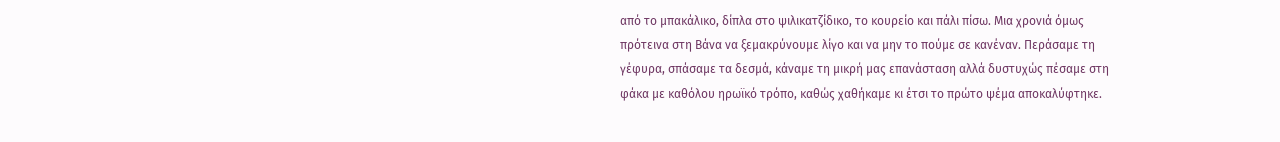από το μπακάλικο, δίπλα στο ψιλικατζίδικο, το κουρείο και πάλι πίσω. Μια χρονιά όμως πρότεινα στη Βάνα να ξεμακρύνουμε λίγο και να μην το πούμε σε κανέναν. Περάσαμε τη γέφυρα, σπάσαμε τα δεσμά, κάναμε τη μικρή μας επανάσταση αλλά δυστυχώς πέσαμε στη φάκα με καθόλου ηρωϊκό τρόπο, καθώς χαθήκαμε κι έτσι το πρώτο ψέμα αποκαλύφτηκε.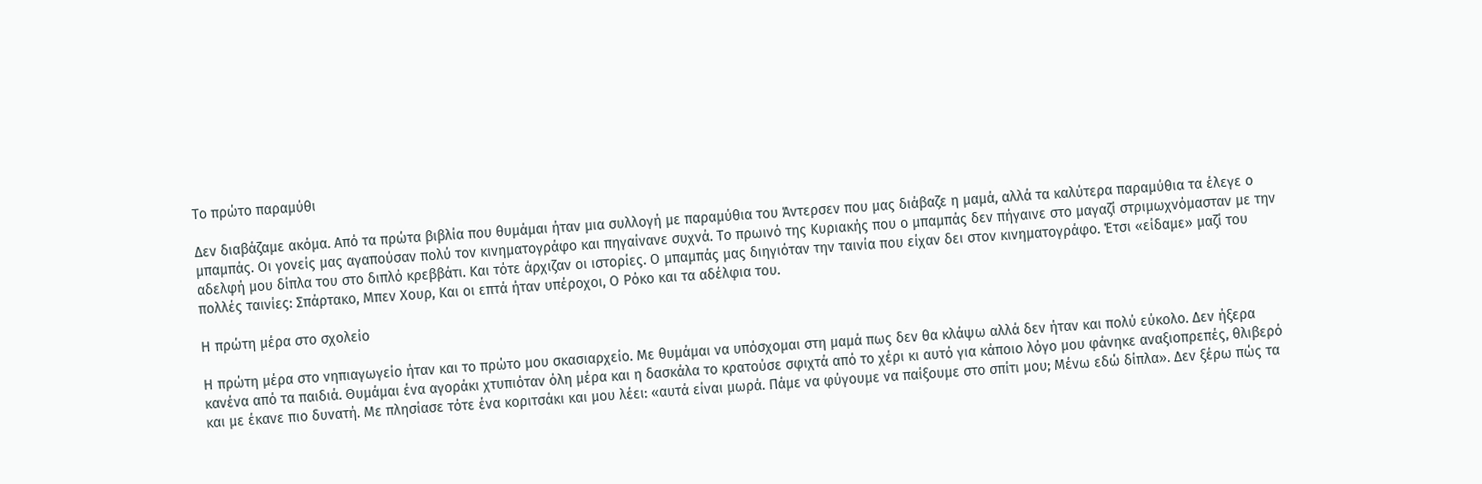Το πρώτο παραμύθι

Δεν διαβάζαμε ακόμα. Από τα πρώτα βιβλία που θυμάμαι ήταν μια συλλογή με παραμύθια του Άντερσεν που μας διάβαζε η μαμά, αλλά τα καλύτερα παραμύθια τα έλεγε ο μπαμπάς. Οι γονείς μας αγαπούσαν πολύ τον κινηματογράφο και πηγαίνανε συχνά. Το πρωινό της Κυριακής που ο μπαμπάς δεν πήγαινε στο μαγαζί στριμωχνόμασταν με την αδελφή μου δίπλα του στο διπλό κρεββάτι. Και τότε άρχιζαν οι ιστορίες. Ο μπαμπάς μας διηγιόταν την ταινία που είχαν δει στον κινηματογράφο. Έτσι «είδαμε» μαζί του πολλές ταινίες: Σπάρτακο, Μπεν Χουρ, Και οι επτά ήταν υπέροχοι, Ο Ρόκο και τα αδέλφια του.

Η πρώτη μέρα στο σχολείο

Η πρώτη μέρα στο νηπιαγωγείο ήταν και το πρώτο μου σκασιαρχείο. Με θυμάμαι να υπόσχομαι στη μαμά πως δεν θα κλάψω αλλά δεν ήταν και πολύ εύκολο. Δεν ήξερα κανένα από τα παιδιά. Θυμάμαι ένα αγοράκι χτυπιόταν όλη μέρα και η δασκάλα το κρατούσε σφιχτά από το χέρι κι αυτό για κάποιο λόγο μου φάνηκε αναξιοπρεπές, θλιβερό και με έκανε πιο δυνατή. Με πλησίασε τότε ένα κοριτσάκι και μου λέει: «αυτά είναι μωρά. Πάμε να φύγουμε να παίξουμε στο σπίτι μου; Μένω εδώ δίπλα». Δεν ξέρω πώς τα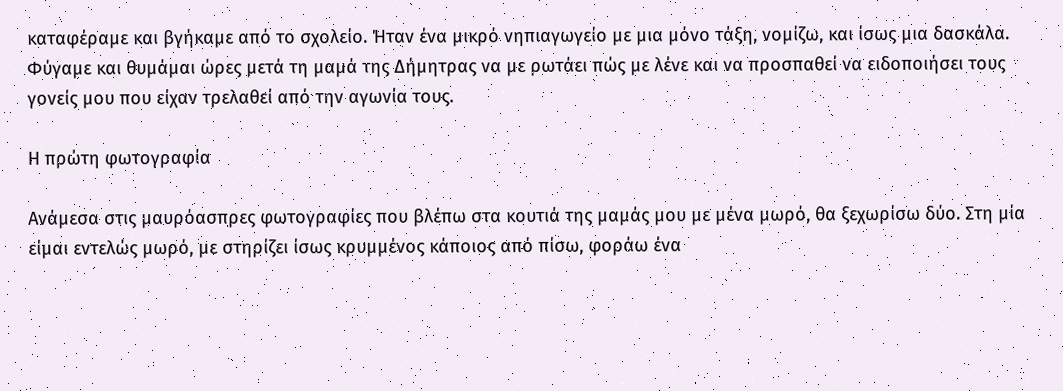καταφέραμε και βγήκαμε από το σχολείο. Ήταν ένα μικρό νηπιαγωγείο με μια μόνο τάξη, νομίζω, και ίσως μια δασκάλα. Φύγαμε και θυμάμαι ώρες μετά τη μαμά της Δήμητρας να με ρωτάει πώς με λένε και να προσπαθεί να ειδοποιήσει τους γονείς μου που είχαν τρελαθεί από την αγωνία τους.

Η πρώτη φωτογραφία

Ανάμεσα στις μαυρόασπρες φωτογραφίες που βλέπω στα κουτιά της μαμάς μου με μένα μωρό, θα ξεχωρίσω δύο. Στη μία είμαι εντελώς μωρό, με στηρίζει ίσως κρυμμένος κάποιος από πίσω, φοράω ένα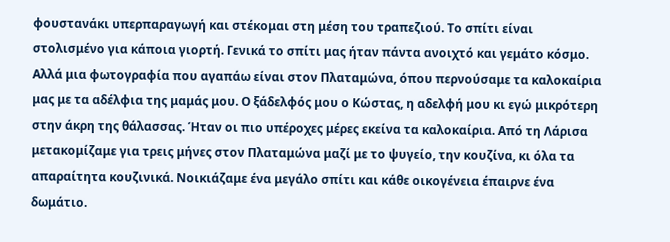φουστανάκι υπερπαραγωγή και στέκομαι στη μέση του τραπεζιού. Το σπίτι είναι στολισμένο για κάποια γιορτή. Γενικά το σπίτι μας ήταν πάντα ανοιχτό και γεμάτο κόσμο. Αλλά μια φωτογραφία που αγαπάω είναι στον Πλαταμώνα, όπου περνούσαμε τα καλοκαίρια μας με τα αδέλφια της μαμάς μου. Ο ξάδελφός μου ο Κώστας, η αδελφή μου κι εγώ μικρότερη στην άκρη της θάλασσας. Ήταν οι πιο υπέροχες μέρες εκείνα τα καλοκαίρια. Από τη Λάρισα μετακομίζαμε για τρεις μήνες στον Πλαταμώνα μαζί με το ψυγείο, την κουζίνα, κι όλα τα απαραίτητα κουζινικά. Νοικιάζαμε ένα μεγάλο σπίτι και κάθε οικογένεια έπαιρνε ένα δωμάτιο.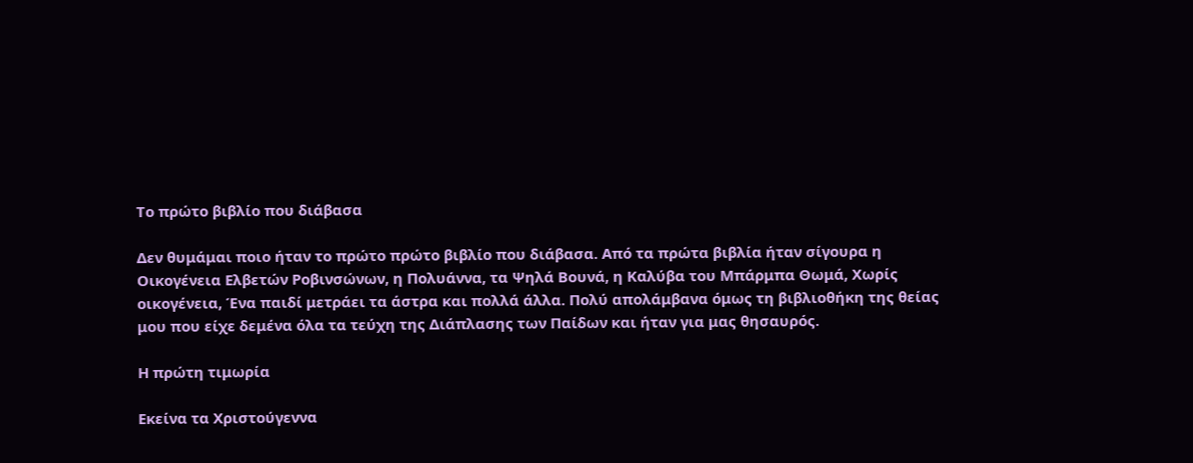Το πρώτο βιβλίο που διάβασα

Δεν θυμάμαι ποιο ήταν το πρώτο πρώτο βιβλίο που διάβασα. Από τα πρώτα βιβλία ήταν σίγουρα η Οικογένεια Ελβετών Ροβινσώνων, η Πολυάννα, τα Ψηλά Βουνά, η Καλύβα του Μπάρμπα Θωμά, Χωρίς οικογένεια, Ένα παιδί μετράει τα άστρα και πολλά άλλα. Πολύ απολάμβανα όμως τη βιβλιοθήκη της θείας μου που είχε δεμένα όλα τα τεύχη της Διάπλασης των Παίδων και ήταν για μας θησαυρός.

Η πρώτη τιμωρία

Εκείνα τα Χριστούγεννα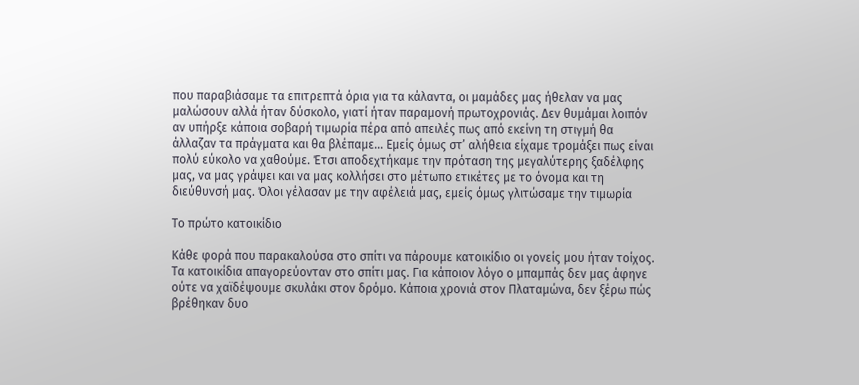που παραβιάσαμε τα επιτρεπτά όρια για τα κάλαντα, οι μαμάδες μας ήθελαν να μας μαλώσουν αλλά ήταν δύσκολο, γιατί ήταν παραμονή πρωτοχρονιάς. Δεν θυμάμαι λοιπόν αν υπήρξε κάποια σοβαρή τιμωρία πέρα από απειλές πως από εκείνη τη στιγμή θα άλλαζαν τα πράγματα και θα βλέπαμε… Εμείς όμως στ’ αλήθεια είχαμε τρομάξει πως είναι πολύ εύκολο να χαθούμε. Έτσι αποδεχτήκαμε την πρόταση της μεγαλύτερης ξαδέλφης μας, να μας γράψει και να μας κολλήσει στο μέτωπο ετικέτες με το όνομα και τη διεύθυνσή μας. Όλοι γέλασαν με την αφέλειά μας, εμείς όμως γλιτώσαμε την τιμωρία

Το πρώτο κατοικίδιο

Κάθε φορά που παρακαλούσα στο σπίτι να πάρουμε κατοικίδιο οι γονείς μου ήταν τοίχος. Τα κατοικίδια απαγορεύονταν στο σπίτι μας. Για κάποιον λόγο ο μπαμπάς δεν μας άφηνε ούτε να χαϊδέψουμε σκυλάκι στον δρόμο. Κάποια χρονιά στον Πλαταμώνα, δεν ξέρω πώς βρέθηκαν δυο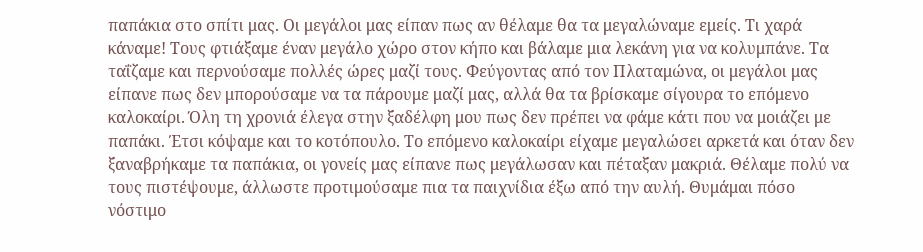παπάκια στο σπίτι μας. Οι μεγάλοι μας είπαν πως αν θέλαμε θα τα μεγαλώναμε εμείς. Τι χαρά κάναμε! Τους φτιάξαμε έναν μεγάλο χώρο στον κήπο και βάλαμε μια λεκάνη για να κολυμπάνε. Τα ταΐζαμε και περνούσαμε πολλές ώρες μαζί τους. Φεύγοντας από τον Πλαταμώνα, οι μεγάλοι μας είπανε πως δεν μπορούσαμε να τα πάρουμε μαζί μας, αλλά θα τα βρίσκαμε σίγουρα το επόμενο καλοκαίρι. Όλη τη χρονιά έλεγα στην ξαδέλφη μου πως δεν πρέπει να φάμε κάτι που να μοιάζει με παπάκι. Έτσι κόψαμε και το κοτόπουλο. Το επόμενο καλοκαίρι είχαμε μεγαλώσει αρκετά και όταν δεν ξαναβρήκαμε τα παπάκια, οι γονείς μας είπανε πως μεγάλωσαν και πέταξαν μακριά. Θέλαμε πολύ να τους πιστέψουμε, άλλωστε προτιμούσαμε πια τα παιχνίδια έξω από την αυλή. Θυμάμαι πόσο νόστιμο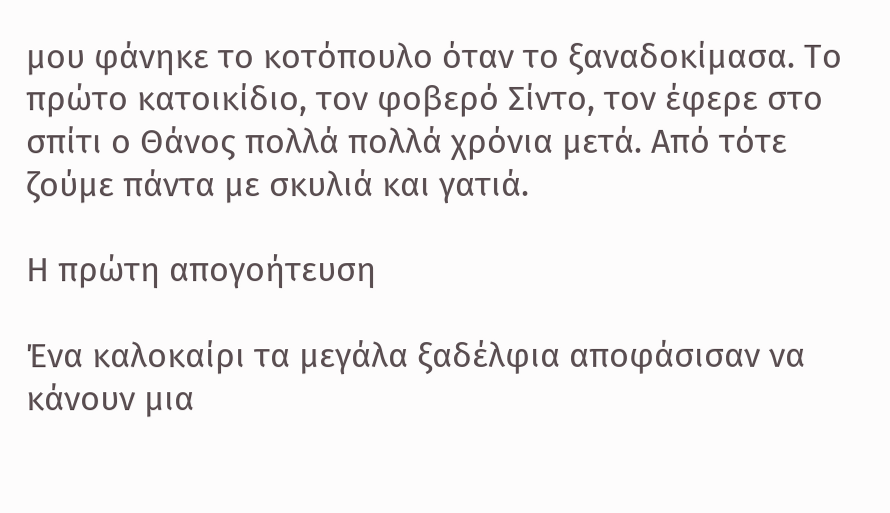μου φάνηκε το κοτόπουλο όταν το ξαναδοκίμασα. Το πρώτο κατοικίδιο, τον φοβερό Σίντο, τον έφερε στο σπίτι ο Θάνος πολλά πολλά χρόνια μετά. Από τότε ζούμε πάντα με σκυλιά και γατιά.

Η πρώτη απογοήτευση

Ένα καλοκαίρι τα μεγάλα ξαδέλφια αποφάσισαν να κάνουν μια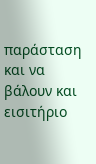παράσταση και να βάλουν και εισιτήριο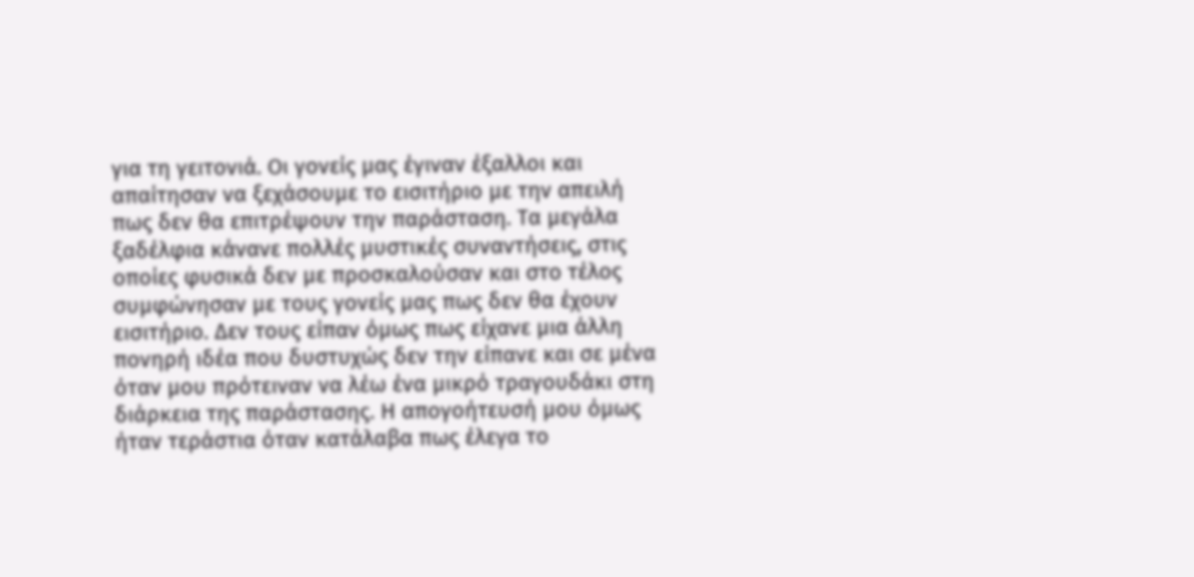για τη γειτονιά. Οι γονείς μας έγιναν έξαλλοι και απαίτησαν να ξεχάσουμε το εισιτήριο με την απειλή πως δεν θα επιτρέψουν την παράσταση. Τα μεγάλα ξαδέλφια κάνανε πολλές μυστικές συναντήσεις, στις οποίες φυσικά δεν με προσκαλούσαν και στο τέλος συμφώνησαν με τους γονείς μας πως δεν θα έχουν εισιτήριο. Δεν τους είπαν όμως πως είχανε μια άλλη πονηρή ιδέα που δυστυχώς δεν την είπανε και σε μένα όταν μου πρότειναν να λέω ένα μικρό τραγουδάκι στη διάρκεια της παράστασης. Η απογοήτευσή μου όμως ήταν τεράστια όταν κατάλαβα πως έλεγα το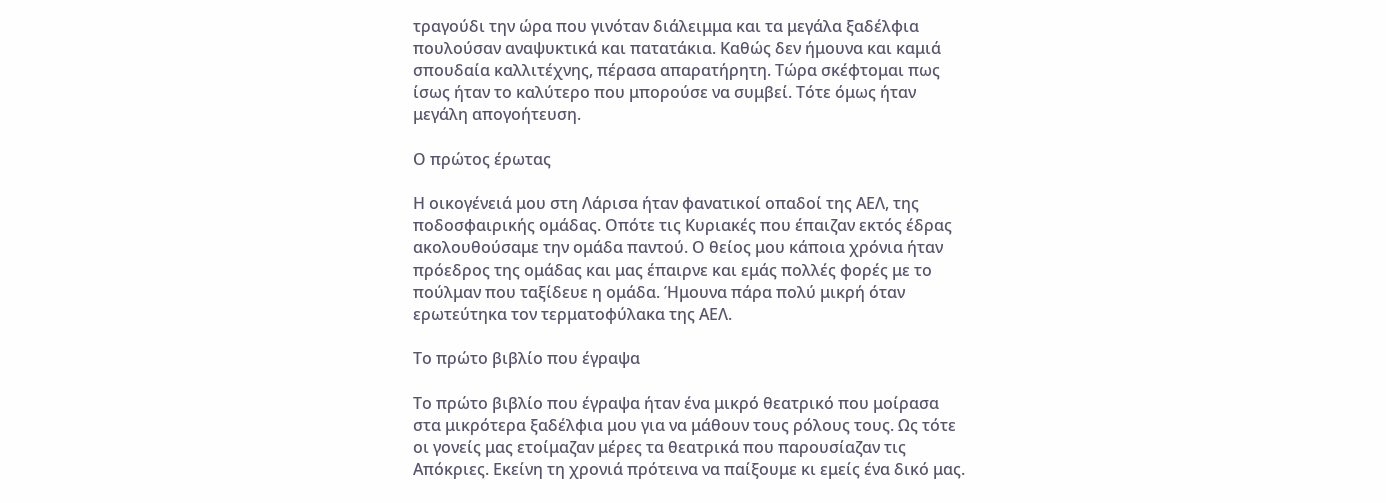τραγούδι την ώρα που γινόταν διάλειμμα και τα μεγάλα ξαδέλφια πουλούσαν αναψυκτικά και πατατάκια. Καθώς δεν ήμουνα και καμιά σπουδαία καλλιτέχνης, πέρασα απαρατήρητη. Τώρα σκέφτομαι πως ίσως ήταν το καλύτερο που μπορούσε να συμβεί. Τότε όμως ήταν μεγάλη απογοήτευση.

Ο πρώτος έρωτας

Η οικογένειά μου στη Λάρισα ήταν φανατικοί οπαδοί της ΑΕΛ, της ποδοσφαιρικής ομάδας. Οπότε τις Κυριακές που έπαιζαν εκτός έδρας ακολουθούσαμε την ομάδα παντού. Ο θείος μου κάποια χρόνια ήταν πρόεδρος της ομάδας και μας έπαιρνε και εμάς πολλές φορές με το πούλμαν που ταξίδευε η ομάδα. Ήμουνα πάρα πολύ μικρή όταν ερωτεύτηκα τον τερματοφύλακα της ΑΕΛ.

Το πρώτο βιβλίο που έγραψα

Το πρώτο βιβλίο που έγραψα ήταν ένα μικρό θεατρικό που μοίρασα στα μικρότερα ξαδέλφια μου για να μάθουν τους ρόλους τους. Ως τότε οι γονείς μας ετοίμαζαν μέρες τα θεατρικά που παρουσίαζαν τις Απόκριες. Εκείνη τη χρονιά πρότεινα να παίξουμε κι εμείς ένα δικό μας.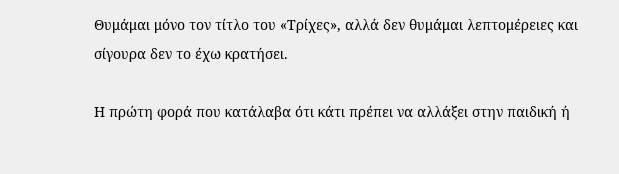Θυμάμαι μόνο τον τίτλο του «Τρίχες», αλλά δεν θυμάμαι λεπτομέρειες και σίγουρα δεν το έχω κρατήσει.

Η πρώτη φορά που κατάλαβα ότι κάτι πρέπει να αλλάξει στην παιδική ή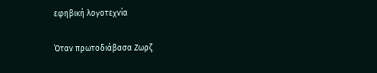εφηβική λογοτεχνία

Όταν πρωτοδιάβασα Ζωρζ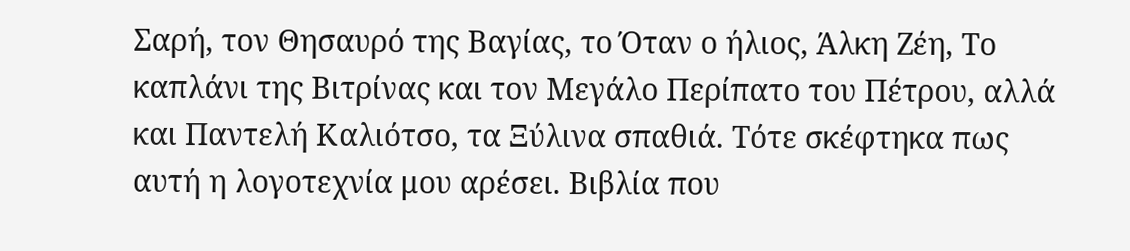Σαρή, τον Θησαυρό της Βαγίας, το Όταν ο ήλιος, Άλκη Ζέη, Το καπλάνι της Βιτρίνας και τον Μεγάλο Περίπατο του Πέτρου, αλλά και Παντελή Καλιότσο, τα Ξύλινα σπαθιά. Τότε σκέφτηκα πως αυτή η λογοτεχνία μου αρέσει. Βιβλία που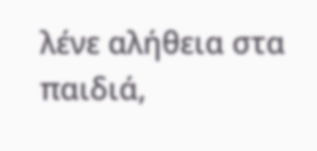λένε αλήθεια στα παιδιά,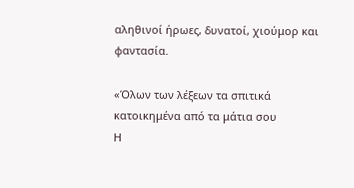αληθινοί ήρωες, δυνατοί, χιούμορ και φαντασία.

«Όλων των λέξεων τα σπιτικά
κατοικημένα από τα μάτια σου
Η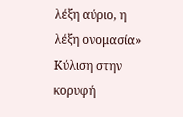λέξη αύριο, η λέξη ονομασία»
Κύλιση στην κορυφή